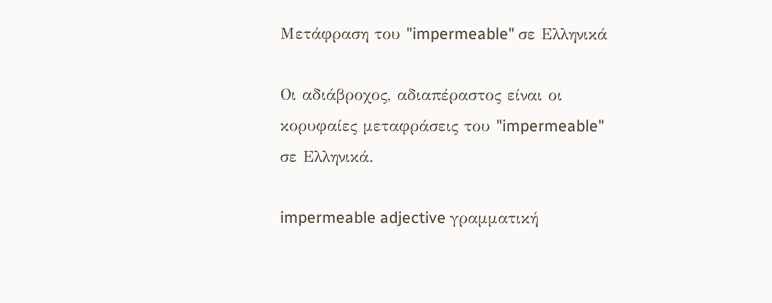Μετάφραση του "impermeable" σε Ελληνικά

Οι αδιάβροχος, αδιαπέραστος είναι οι κορυφαίες μεταφράσεις του "impermeable" σε Ελληνικά.

impermeable adjective γραμματική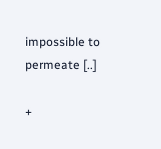impossible to permeate [..]

+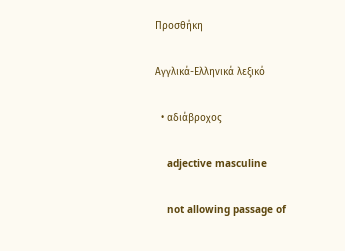Προσθήκη

Αγγλικά-Ελληνικά λεξικό

  • αδιάβροχος

    adjective masculine

    not allowing passage of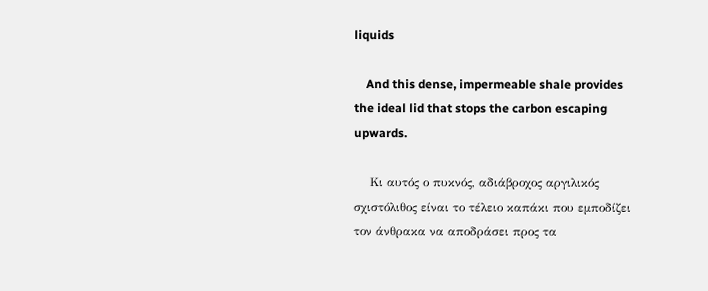liquids

    And this dense, impermeable shale provides the ideal lid that stops the carbon escaping upwards.

    Κι αυτός ο πυκνός, αδιάβροχος αργιλικός σχιστόλιθος είναι το τέλειο καπάκι που εμποδίζει τον άνθρακα να αποδράσει προς τα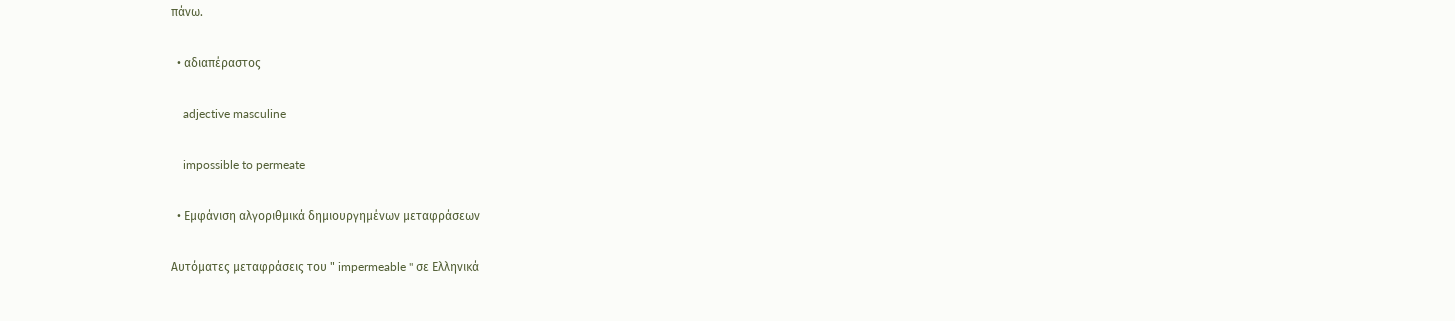πάνω.

  • αδιαπέραστος

    adjective masculine

    impossible to permeate

  • Εμφάνιση αλγοριθμικά δημιουργημένων μεταφράσεων

Αυτόματες μεταφράσεις του " impermeable " σε Ελληνικά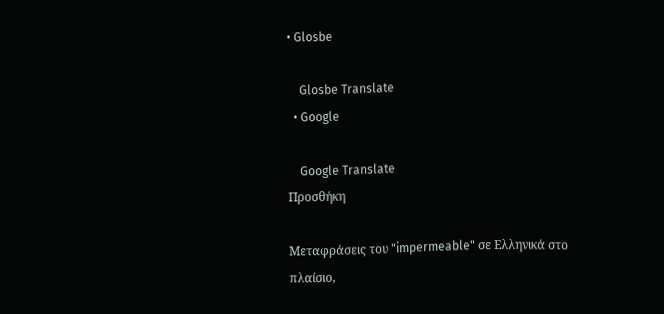• Glosbe

    Glosbe Translate
  • Google

    Google Translate
Προσθήκη

Μεταφράσεις του "impermeable" σε Ελληνικά στο πλαίσιο,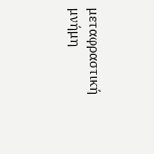μεταφραστική μνήμη